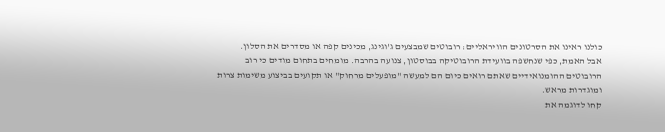כולנו ראינו את הסרטונים הוויראליים: רובוטים שמבצעים ג'וגינג, מכינים קפה או מסדרים את הסלון.
אבל האמת, כפי שנחשפה בוועידת הרובוטיקה בבוסטון, צנועה בהרבה. מומחים בתחום מודים כי רוב הרובוטים ההומנואידיים שאתם רואים כיום הם למעשה "מופעלים מרחוק" או תקועים בביצוע משימות צרות ומוגדרות מראש.
קחו לדוגמה את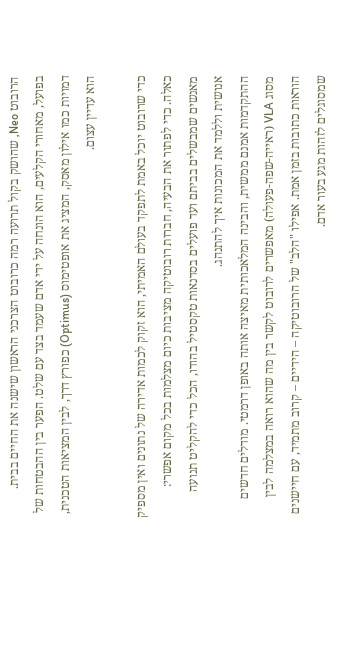הרובוט Neo, שהושק בקול תרועה רמה כרובוט הצרכני הראשון שישנה את החיים בבית. בפועל, מאחורי הקלעים, הוא הונחה על ידי אדם שעמד בצד עם שלט. הפער בין ההבטחות של דמויות כמו אילון מאסק, המציג את אופטימוס (Optimus) כפורץ דרך, לבין המציאות הטכנית, הוא עדיין עצום.

כדי שרובוט יוכל באמת לתפקד בעולם האמיתי, הוא זקוק לכמות אדירה של נתונים ואין מספיק כאלה. כדי לפתור את הבעיה, חברות רובוטיקה מציבות כיום מצלמות בכל מקום אפשרי: מאנשים שמבשלים בביתם ועד פועלים בסדנאות טקסטיל בהודו, הכל כדי להקליט תנועה אנושית וללמד את המכונות איך להתנהג.
ההתקדמות אמנם ממשית, והבינה המלאכותית מאיצה אותה באופן דרמטי. מודלים חדשים מסוג VLA (ראייה-שפה-פעולה) מאפשרים לרובוט לקשר בין מה שהוא רואה במצלמה לבין הוראות כתובות בזמן אמת. אפילו "הלב" של הרובוטיקה – הידיים – קרוב מתמיד, עם חיישנים שמסוגלים לזהות מגע בעור אדם.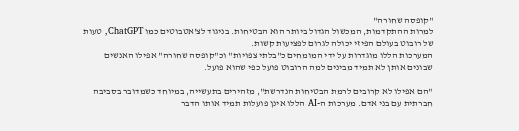"קופסה שחורה"
למרות ההתקדמות, המכשול הגדול ביותר הוא הבטיחות. בניגוד לצ'אטבוטים כמו ChatGPT, טעות של רובוט בעולם הפיזי יכולה לגרום לפציעות קשות.
המערכות הללו מוגדרות על ידי המומחים כ"בלתי צפויות" וכ"קופסה שחורה" אפילו האנשים שבונים אותן לא תמיד מבינים למה הרובוט פועל כפי שהוא פועל.

"הם אפילו לא קרובים לרמת הבטיחות הנדרשת", מזהירים בתעשייה, במיוחד כשמדובר בסביבה חברתית עם בני אדם. מערכות ה-AI הללו אינן פועלות תמיד אותו הדבר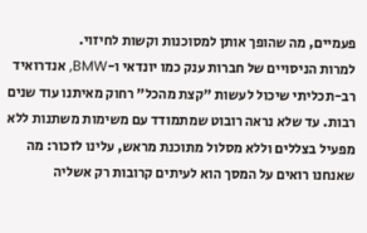פעמיים, מה שהופך אותן למסוכנות וקשות לחיזוי.
למרות הניסויים של חברות ענק כמו יונדאי ו-BMW, אנדרואיד רב-תכליתי שיכול לעשות "קצת מהכל" רחוק מאיתנו עוד שנים רבות. עד שלא נראה רובוט שמתמודד עם משימות משתנות ללא מפעיל בצללים וללא מסלול מתוכנת מראש, עלינו לזכור: מה שאנחנו רואים על המסך הוא לעיתים קרובות רק אשליה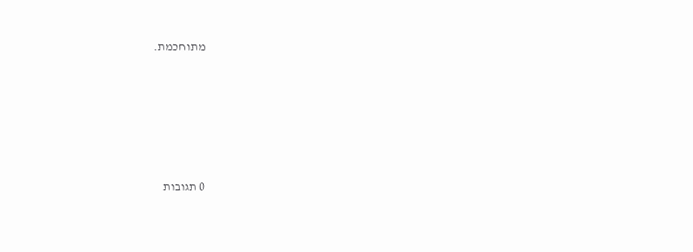מתוחכמת.








0 תגובות